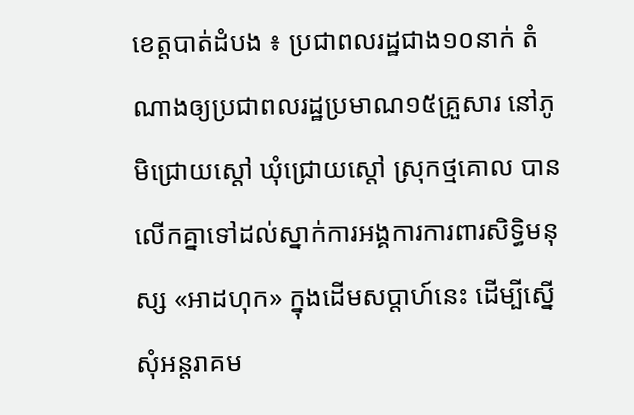ខេត្តបាត់ដំបង ៖ ប្រជាពលរដ្ឋជាង១០នាក់ តំណាងឲ្យប្រជាពលរដ្ឋប្រមាណ១៥គ្រួសារ នៅភូមិជ្រោយស្ដៅ ឃុំជ្រោយស្ដៅ ស្រុកថ្មគោល បានលើកគ្នាទៅដល់ស្នាក់ការអង្គការការពារសិទ្ធិមនុស្ស «អាដហុក» ក្នុងដើមសប្ដាហ៍នេះ ដើម្បីស្នើសុំអន្តរាគម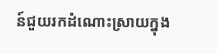ន៍ជួយរកដំណោះស្រាយក្នុង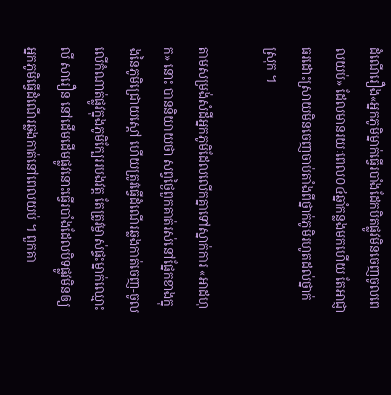ដំណើរឿង«អ្នកភូមិម្នាក់ធ្វើរបាំងដែកបិតផ្លូវមិនចេញចូលពេលយប់» ដែលមានរយៈពេល០៤ឆ្នាំកន្លងមកហើយ តែអាជ្ញាធរដោះស្រាយមិនចេញចាប់តាំងពីថ្នាក់ភូមិរហូតដល់ថ្នាក់ស្រុក ។

តាមសម្រង់សំដីអ្នកភូមិដែលលើកគ្នាទៅស្នាក់ការ «អាដហុក» នោះ បាននិយាយថា សព្វថ្ងៃពួកគាត់រស់នៅផ្នែកខាងក្នុងនៃភូមិជ្រោយស្ដៅ ហើយត្រូវធ្វើដំណើរឆ្លងកាត់ចេញ-ចូលលើកំណាត់ផ្លូវក្នុងភូមិក្បែររបងវត្ត តែត្រូវម្ចាស់ផ្ទះម្នាក់ឈ្មោះ លី សារឿន នៅដើមដើមផ្លូវនោះធ្វើរបាំងដែលបិទផ្លូវមិនឲ្យអ្នកភូមិធ្វើដំណើរឆ្លងកាត់នៅពេលយប់ ។ ពួកគា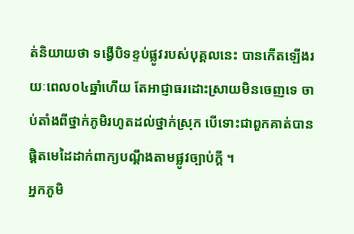ត់និយាយថា ទង្វើបិទខ្ទប់ផ្លូវរបស់បុគ្គលនេះ បានកើតឡើងរយៈពេល០៤ឆ្នាំហើយ តែអាជ្ញាធរដោះស្រាយមិនចេញទេ ចាប់តាំងពីថ្នាក់ភូមិរហូតដល់ថ្នាក់ស្រុក បើទោះជាពួកគាត់បានផ្ដិតមេដៃដាក់ពាក្យបណ្ដឹងតាមផ្លូវច្បាប់ក្ដី ។
អ្នកភូមិ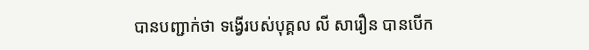បានបញ្ជាក់ថា ទង្វើរបស់បុគ្គល លី សារឿន បានបើក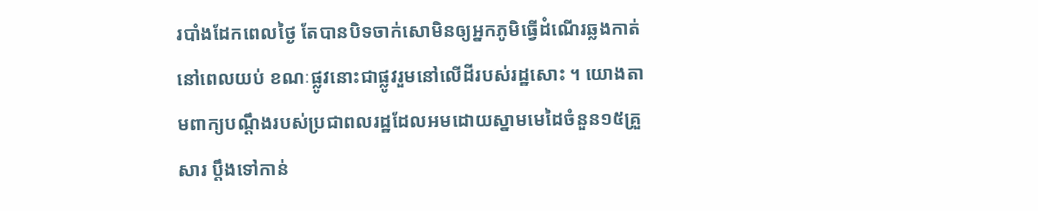របាំងដែកពេលថ្ងៃ តែបានបិទចាក់សោមិនឲ្យអ្នកភូមិធ្វើដំណើរឆ្លងកាត់នៅពេលយប់ ខណៈផ្លូវនោះជាផ្លូវរួមនៅលើដីរបស់រដ្ឋសោះ ។ យោងតាមពាក្យបណ្ដឹងរបស់ប្រជាពលរដ្ឋដែលអមដោយស្នាមមេដៃចំនួន១៥គ្រួសារ ប្ដឹងទៅកាន់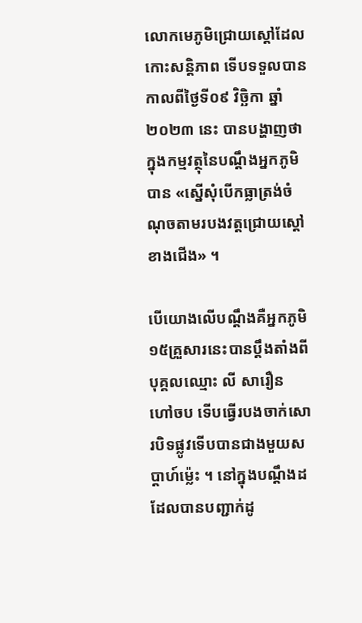លោកមេភូមិជ្រោយស្ដៅដែលកោះសន្តិភាព ទើបទទួលបាន កាលពីថ្ងៃទី០៩ វិច្ឆិកា ឆ្នាំ២០២៣ នេះ បានបង្ហាញថា ក្នុងកម្មវត្ថុនៃបណ្ដឹងអ្នកភូមិបាន «ស្នើសុំបើកធ្លាត្រង់ចំណុចតាមរបងវត្តជ្រោយស្ដៅខាងជើង» ។

បើយោងលើបណ្ដឹងគឺអ្នកភូមិ១៥គ្រួសារនេះបានប្ដឹងតាំងពីបុគ្គលឈ្មោះ លី សារឿន ហៅចប ទើបធ្វើរបងចាក់សោរបិទផ្លូវទើបបានជាងមួយសប្ដាហ៍ម្ល៉េះ ។ នៅក្នុងបណ្ដឹងដដែលបានបញ្ជាក់ដូ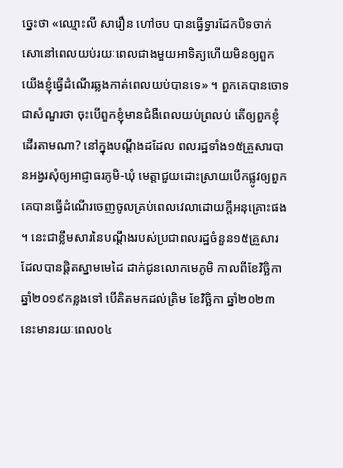ច្នេះថា «ឈ្មោះលី សារឿន ហៅចប បានធ្វើទ្វារដែកបិទចាក់សោនៅពេលយប់រយៈពេលជាងមួយអាទិត្យហើយមិនឲ្យពួកយើងខ្ញុំធ្វើដំណើរឆ្លងកាត់ពេលយប់បានទេ» ។ ពួកគេបានចោទជាសំណួរថា ចុះបើពួកខ្ញុំមានជំងឺពេលយប់ព្រលប់ តើឲ្យពួកខ្ញុំដើរតាមណា? នៅក្នុងបណ្ដឹងដដែល ពលរដ្ឋទាំង១៥គ្រួសារបានអង្វរសុំឲ្យអាជ្ញាធរភូមិ-ឃុំ មេត្តាជួយដោះស្រាយបើកផ្លូវឲ្យពួកគេបានធ្វើដំណើរចេញចូលគ្រប់ពេលវេលាដោយក្ដីអនុគ្រោះផង ។ នេះជាខ្លឹមសារនៃបណ្ដឹងរបស់ប្រជាពលរដ្ឋចំនួន១៥គ្រួសារ ដែលបានផ្ដិតស្នាមមេដៃ ដាក់ជូនលោកមេភូមិ កាលពីខែវិច្ឆិកា ឆ្នាំ២០១៩កន្លងទៅ បើគិតមកដល់ត្រិម ខែវិច្ឆិកា ឆ្នាំ២០២៣ នេះមានរយៈពេល០៤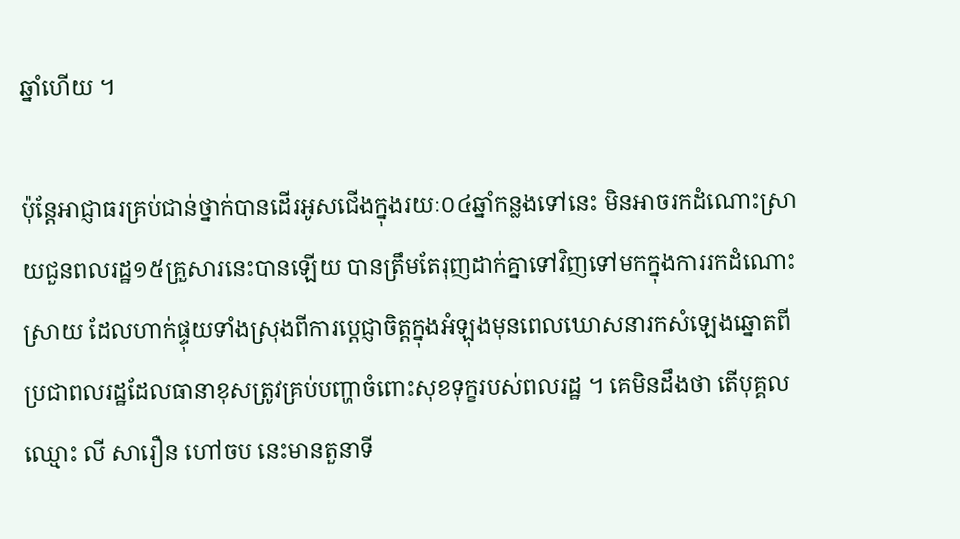ឆ្នាំហើយ ។

ប៉ុន្តែអាជ្ញាធរគ្រប់ជាន់ថ្នាក់បានដើរអូសជើងក្នុងរយៈ០៤ឆ្នាំកន្លងទៅនេះ មិនអាចរកដំណោះស្រាយជួនពលរដ្ឋ១៥គ្រួសារនេះបានឡើយ បានត្រឹមតែរុញដាក់គ្នាទៅវិញទៅមកក្នុងការរកដំណោះស្រាយ ដែលហាក់ផ្ទុយទាំងស្រុងពីការប្ដេជ្ញាចិត្តក្នុងអំឡុងមុនពេលឃោសនារកសំឡេងឆ្នោតពីប្រជាពលរដ្ឋដែលធានាខុសត្រូវគ្រប់បញ្ហាចំពោះសុខទុក្ខរបស់ពលរដ្ឋ ។ គេមិនដឹងថា តើបុគ្គលឈ្មោះ លី សារឿន ហៅចប នេះមានតួនាទី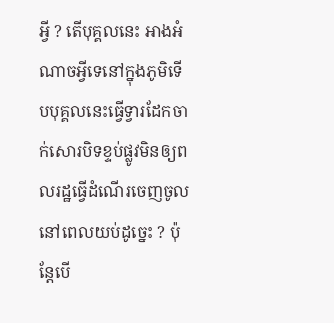អ្វី ? តើបុគ្គលនេះ អាងអំណាចអ្វីទេនៅក្នុងភូមិទើបបុគ្គលនេះធ្វើទ្វារដែកចាក់សោរបិទខ្ទប់ផ្លូវមិនឲ្យពលរដ្ឋធ្វើដំណើរចេញចូលនៅពេលយប់ដូច្នេះ ? ប៉ុន្តែបើ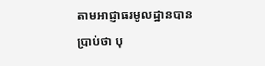តាមអាជ្ញាធរមូលដ្ឋានបានប្រាប់ថា បុ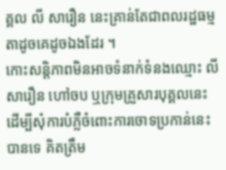គ្គល លី សារឿន នេះគ្រាន់តែជាពលរដ្ឋធម្មតាដូចគេដូចឯងដែរ ។
កោះសន្ដិភាពមិនអាចទំនាក់ទំនងឈ្មោះ លី សារឿន ហៅចប ឬក្រុមគ្រួសារបុគ្គលនេះ ដើម្បីសុំការបំភ្លឺចំពោះការចោទប្រកាន់នេះបានទេ គិតត្រឹម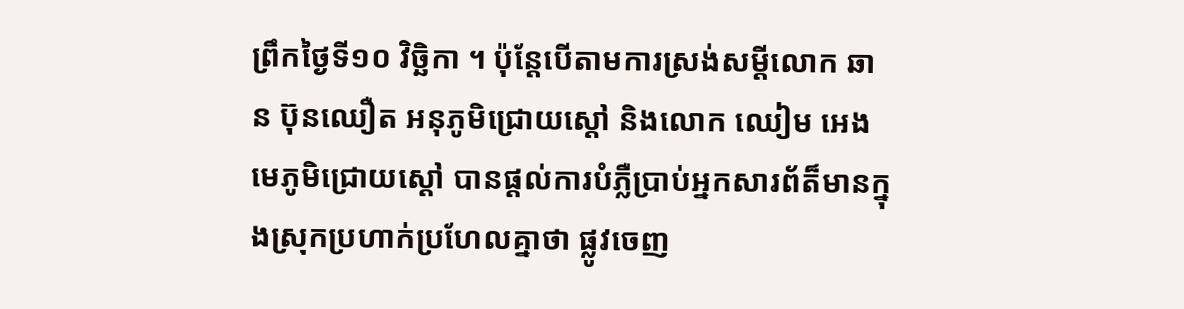ព្រឹកថ្ងៃទី១០ វិច្ឆិកា ។ ប៉ុន្តែបើតាមការស្រង់សម្ដីលោក ឆាន ប៊ុនឈឿត អនុភូមិជ្រោយស្ដៅ និងលោក ឈៀម អេង មេភូមិជ្រោយស្ដៅ បានផ្ដល់ការបំភ្លឺប្រាប់អ្នកសារព័ត៏មានក្នុងស្រុកប្រហាក់ប្រហែលគ្នាថា ផ្លូវចេញ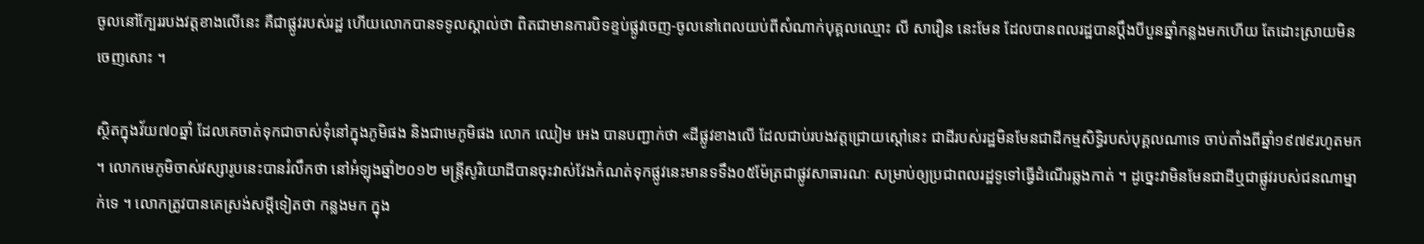ចូលនៅក្បែររបងវត្តខាងលើនេះ គឺជាផ្លូវរបស់រដ្ឋ ហើយលោកបានទទូលស្គាល់ថា ពិតជាមានការបិទខ្ទប់ផ្លូវចេញ-ចូលនៅពេលយប់ពីសំណាក់បុគ្គលឈ្មោះ លី សារឿន នេះមែន ដែលបានពលរដ្ឋបានប្ដឹងបីបួនឆ្នាំកន្លងមកហើយ តែដោះស្រាយមិនចេញសោះ ។

ស្ថិតក្នុងវ័យ៧០ឆ្នាំ ដែលគេចាត់ទុកជាចាស់ទុំនៅក្នុងភូមិផង និងជាមេភូមិផង លោក ឈៀម អេង បានបញ្ជាក់ថា «ដីផ្លូវខាងលើ ដែលជាប់របងវត្តជ្រោយស្ដៅនេះ ជាដីរបស់រដ្ឋមិនមែនជាដីកម្មសិទ្ធិរបស់បុគ្គលណាទេ ចាប់តាំងពីឆ្នាំ១៩៧៩រហូតមក ។ លោកមេភូមិចាស់វស្សារូបនេះបានរំលឹកថា នៅអំឡុងឆ្នាំ២០១២ មន្ត្រីសូរិយោដីបានចុះវាស់វែងកំណត់ទុកផ្លូវនេះមានទទឹង០៥ម៉ែត្រជាផ្លូវសាធារណៈ សម្រាប់ឲ្យប្រជាពលរដ្ឋទូទៅធ្វើដំណើរឆ្លងកាត់ ។ ដូច្នេះវាមិនមែនជាដីឬជាផ្លូវរបស់ជនណាម្នាក់ទេ ។ លោកត្រូវបានគេស្រង់សម្ដីទៀតថា កន្លងមក ក្នុង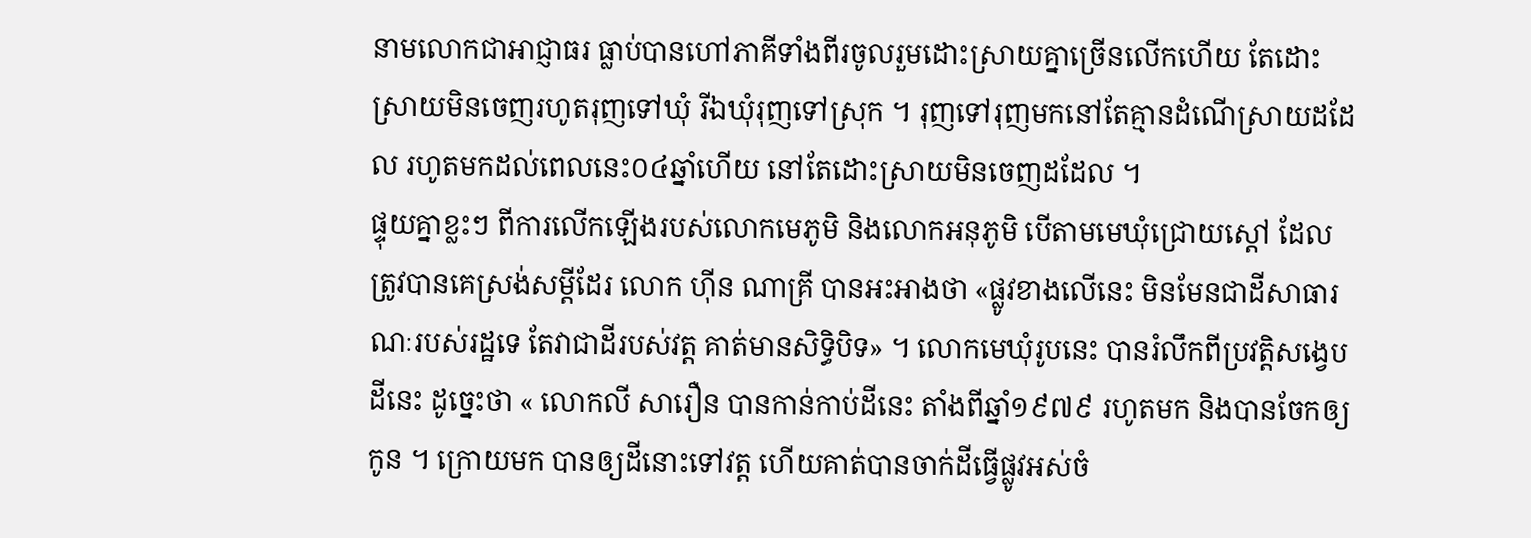នាមលោកជាអាជ្ញាធរ ធ្លាប់បានហៅភាគីទាំងពីរចូលរួមដោះស្រាយគ្នាច្រើនលើកហើយ តែដោះស្រាយមិនចេញរហូតរុញទៅឃុំ រីឯឃុំរុញទៅស្រុក ។ រុញទៅរុញមកនៅតែគ្មានដំណើស្រាយដដែល រហូតមកដល់ពេលនេះ០៤ឆ្នាំហើយ នៅតែដោះស្រាយមិនចេញដដែល ។
ផ្ទុយគ្នាខ្លះៗ ពីការលើកឡើងរបស់លោកមេភូមិ និងលោកអនុភូមិ បើតាមមេឃុំជ្រោយស្ដៅ ដែលត្រូវបានគេស្រង់សម្ដីដែរ លោក ហ៊ីន ណាគ្រី បានអះអាងថា «ផ្លូវខាងលើនេះ មិនមែនជាដីសាធារណៈរបស់រដ្ឋទេ តែវាជាដីរបស់វត្ត គាត់មានសិទ្ធិបិទ» ។ លោកមេឃុំរូបនេះ បានរំលឹកពីប្រវត្តិសង្វេបដីនេះ ដូច្នេះថា « លោកលី សារឿន បានកាន់កាប់ដីនេះ តាំងពីឆ្នាំ១៩៧៩ រហូតមក និងបានចែកឲ្យកូន ។ ក្រោយមក បានឲ្យដីនោះទៅវត្ត ហើយគាត់បានចាក់ដីធ្វើផ្លូវអស់ចំ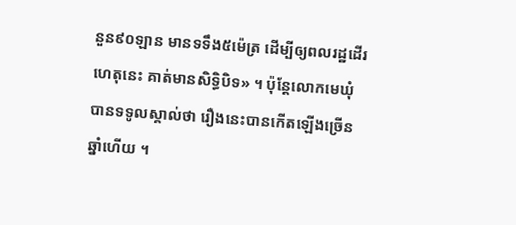នួន៩០ឡាន មានទទឹង៥ម៉េត្រ ដើម្បីឲ្យពលរដ្ឋដើរ ហេតុនេះ គាត់មានសិទ្ធិបិទ» ។ ប៉ុន្តែលោកមេឃុំបានទទូលស្គាល់ថា រឿងនេះបានកើតឡើងច្រើនឆ្នាំហើយ ។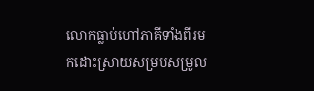លោកធ្លាប់ហៅភាគីទាំងពីរមកដោះស្រាយសម្របសម្រូល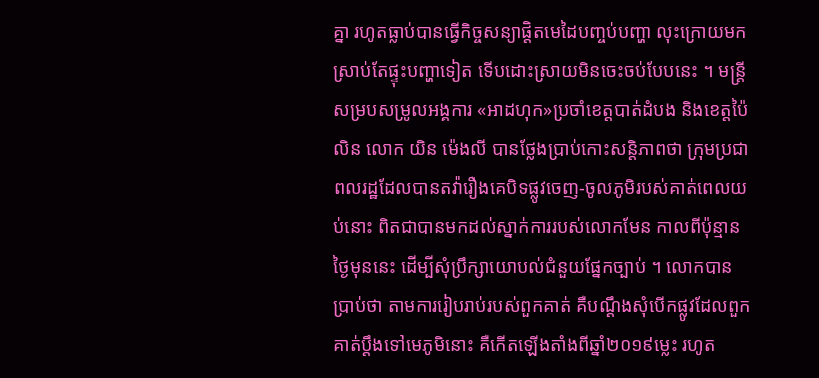គ្នា រហូតធ្លាប់បានធ្វើកិច្ចសន្យាផ្ដិតមេដៃបញ្ចប់បញ្ហា លុះក្រោយមក ស្រាប់តែផ្ទុះបញ្ហាទៀត ទើបដោះស្រាយមិនចេះចប់បែបនេះ ។ មន្ត្រីសម្របសម្រូលអង្គការ «អាដហុក»ប្រចាំខេត្តបាត់ដំបង និងខេត្តប៉ៃលិន លោក យិន ម៉េងលី បានថ្លែងប្រាប់កោះសន្តិភាពថា ក្រុមប្រជាពលរដ្ឋដែលបានតវ៉ារឿងគេបិទផ្លូវចេញ-ចូលភូមិរបស់គាត់ពេលយប់នោះ ពិតជាបានមកដល់ស្នាក់ការរបស់លោកមែន កាលពីប៉ុន្មានថ្ងៃមុននេះ ដើម្បីសុំប្រឹក្សាយោបល់ជំនួយផ្នែកច្បាប់ ។ លោកបានប្រាប់ថា តាមការរៀបរាប់របស់ពួកគាត់ គឺបណ្ដឹងសុំបើកផ្លូវដែលពួកគាត់ប្ដឹងទៅមេភូមិនោះ គឺកើតឡើងតាំងពីឆ្នាំ២០១៩ម្លេះ រហូត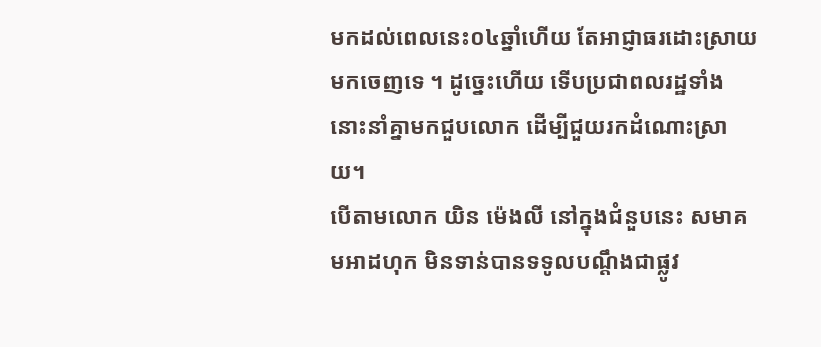មកដល់ពេលនេះ០៤ឆ្នាំហើយ តែអាជ្ញាធរដោះស្រាយមកចេញទេ ។ ដូច្នេះហើយ ទើបប្រជាពលរដ្ឋទាំងនោះនាំគ្នាមកជួបលោក ដើម្បីជួយរកដំណោះស្រាយ។
បើតាមលោក យិន ម៉េងលី នៅក្នុងជំនួបនេះ សមាគមអាដហុក មិនទាន់បានទទូលបណ្ដឹងជាផ្លូវ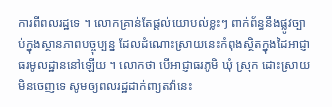ការពីពលរដ្ឋទេ ។ លោកគ្រាន់តែផ្ដល់យោបល់ខ្លះៗ ពាក់ព័ន្ធនឹងផ្លូវច្បាប់ក្នុងស្ថានភាពបច្ចុប្បន្ន ដែលដំណោះស្រាយនេះកំពុងស្ថិតក្នុងដៃអាជ្ញាធរមូលដ្ឋាននៅឡើយ ។ លោកថា បើអាជ្ញាធរភូមិ ឃុំ ស្រុក ដោះស្រាយមិនចេញទេ សូមឲ្យពលរដ្ឋដាក់ពា្យតវ៉ានេះ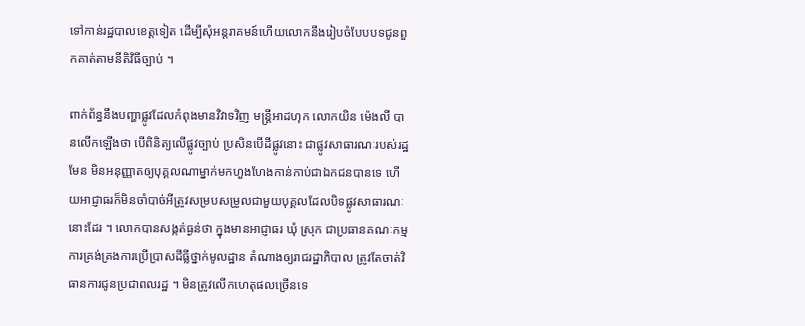ទៅកាន់រដ្ឋបាលខេត្តទៀត ដើម្បីសុំអន្តរាគមន៍ហើយលោកនឹងរៀបចំបែបបទជូនពួកគាត់តាមនីតិវិធីច្បាប់ ។

ពាក់ព័ន្ធនឹងបញ្ហាផ្លូវដែលកំពុងមានវិវាទវិញ មន្ត្រីអាដហុក លោកយិន ម៉េងលី បានលើកឡើងថា បើពិនិត្យលើផ្លូវច្បាប់ ប្រសិនបើដីផ្លូវនោះ ជាផ្លូវសាធារណៈរបស់រដ្ឋមែន មិនអនុញ្ញាតឲ្យបុគ្គលណាម្នាក់មកហួងហែងកាន់កាប់ជាឯកជនបានទេ ហើយអាជ្ញាធរក៏មិនចាំបាច់អីត្រូវសម្របសម្រូលជាមួយបុគ្គលដែលបិទផ្លូវសាធារណៈនោះដែរ ។ លោកបានសង្កត់ធ្ងន់ថា ក្នុងមានអាជ្ញាធរ ឃុំ ស្រុក ជាប្រធានគណៈកម្មការគ្រង់គ្រងការប្រើប្រាសដីធ្លីថ្នាក់មូលដ្ឋាន តំណាងឲ្យរាជរដ្ឋាភិបាល ត្រូវតែចាត់វិធានការជូនប្រជាពលរដ្ឋ ។ មិនត្រូវលើកហេតុផលច្រើនទេ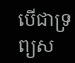បើជាទ្រព្យស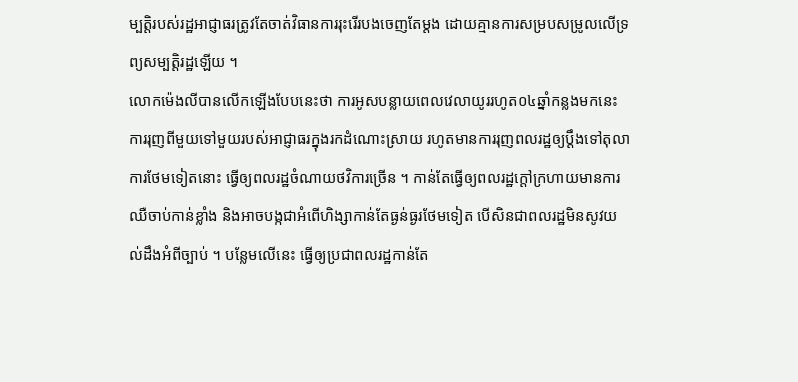ម្បត្តិរបស់រដ្ឋអាជ្ញាធរត្រូវតែចាត់វិធានការរុះរើរបងចេញតែម្ដង ដោយគ្មានការសម្របសម្រូលលើទ្រព្យសម្បត្តិរដ្ឋឡើយ ។
លោកម៉េងលីបានលើកឡើងបែបនេះថា ការអូសបន្លាយពេលវេលាយូររហូត០៤ឆ្នាំកន្លងមកនេះ ការរុញពីមួយទៅមួយរបស់អាជ្ញាធរក្នុងរកដំណោះស្រាយ រហូតមានការរុញពលរដ្ឋឲ្យប្ដឹងទៅតុលាការថែមទៀតនោះ ធ្វើឲ្យពលរដ្ឋចំណាយថវិការច្រើន ។ កាន់តែធ្វើឲ្យពលរដ្ឋក្ដៅក្រហាយមានការឈឺចាប់កាន់ខ្លាំង និងអាចបង្កជាអំពើហិង្សាកាន់តែធ្ងន់ធ្ងរថែមទៀត បើសិនជាពលរដ្ឋមិនសូវយល់ដឹងអំពីច្បាប់ ។ បន្លែមលើនេះ ធ្វើឲ្យប្រជាពលរដ្ឋកាន់តែ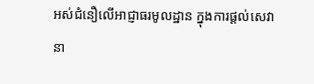អស់ជំនឿលើអាជ្ញាធរមូលដ្ឋាន ក្នុងការផ្ដល់សេវានា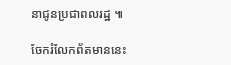នាជូនប្រជាពលរដ្ឋ ៕

ចែករំលែកព័តមាននេះ